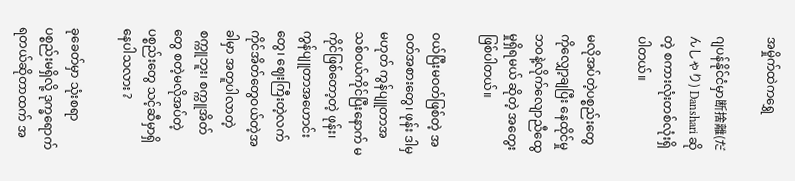အမှိုက်ထဲကရွှေ

ဂျပန်နိုင်ငံမှာ断捨離(だんしゃり) Danshari ဆိုတဲ့ စကားလုံးတစ်လုံးရှိပါတယ်။

မလိုအပ်တဲ့ပစ္စည်းတွေကိုလျှော့ချပြီး နေထိုင်မှုဘဝနဲ့လိုက်လျောညီထွေမှုရှိရမယ် ဆိုတဲ့ အတွေးဖြစ်ပါတယ်။

ဝယ်ပြီးမဝတ်ဖြစ်တဲ့ အဝတ်အစားတွေ၊ ဖုန်း ဒါမှမဟုတ် ကွန်ပျူတာအသစ်ဝယ်ကိုင်ပြီးနောက် မကိုင်ဖြစ်တော့တဲ့ ဖုန်း၊ကွန်ပျူတာအဟောင်းတွေ၊ ဈေးကြီးတဲ့လက်ကိုင်အိတ်တွေဝယ်တဲ့အခါမှာ အတူပါလာတဲ့ စက္ကူဘူး၊ စက္ကူအိတ်တွေ စတဲ့မလိုအပ်တဲ့ပစ္စည်းတွေ သင့်ဆီမှာရှိနေပါသလား ?

ခုခေတ်မှာ သုံးစရာပစ္စည်းမရှိလို့ ဒုက္ခရောက်ရတယ်ဆိုတာထက် အ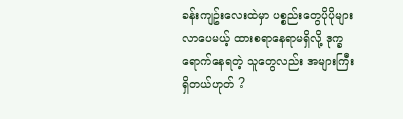ခန်းကျဥ်းလေးထဲမှာ ပစ္စည်းတွေပိုပိုများလာပေမယ့် ထားစရာနေရာမရှိလို့ ဒုက္ခရောက်နေရတဲ့ သူတွေလည်း အများကြီးရှိတယ်ဟုတ် ?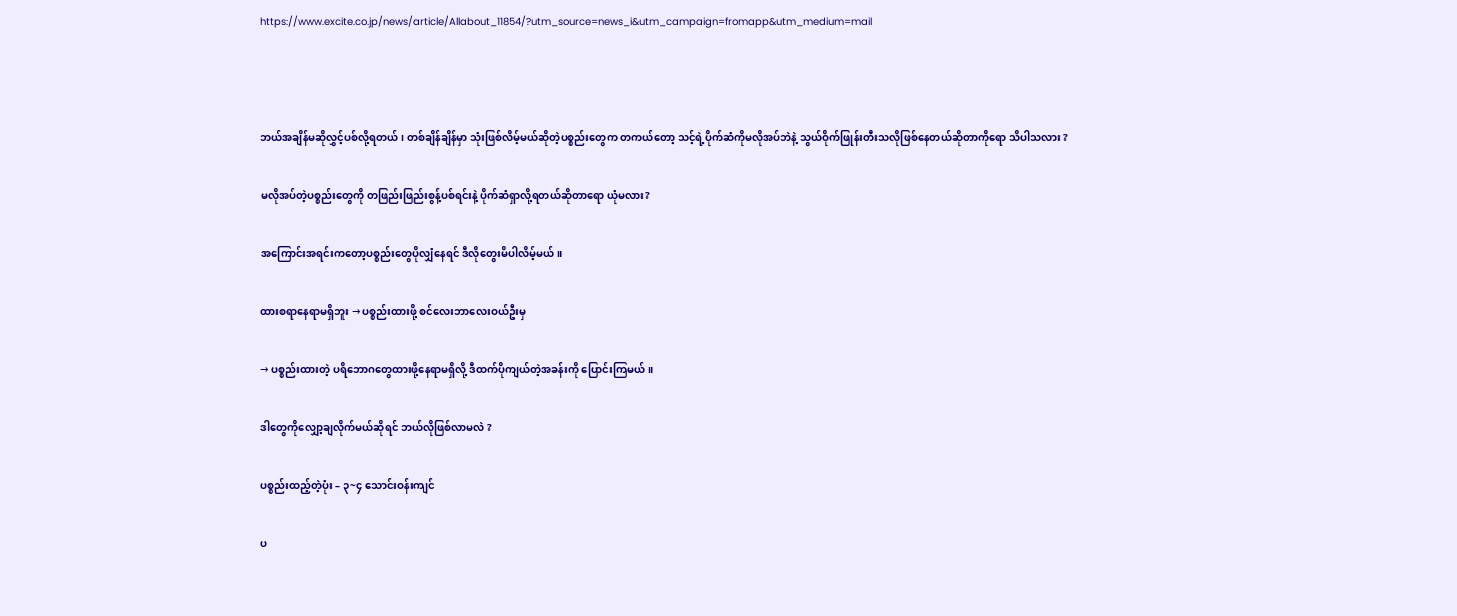https://www.excite.co.jp/news/article/Allabout_11854/?utm_source=news_i&utm_campaign=fromapp&utm_medium=mail



ဘယ်အချိန်မဆိုလွှင့်ပစ်လို့ရတယ်၊ တစ်ချိန်ချိန်မှာ သုံးဖြစ်လိမ့်မယ်ဆိုတဲ့ပစ္စည်းတွေက တကယ်တော့ သင့်ရဲ့ပိုက်ဆံကိုမလိုအပ်ဘဲနဲ့ သွယ်ဝိုက်ဖြုန်းတီးသလိုဖြစ်နေတယ်ဆိုတာကိုရော သိပါသလား ?

မလိုအပ်တဲ့ပစ္စည်းတွေကို တဖြည်းဖြည်းစွန့်ပစ်ရင်းနဲ့ ပိုက်ဆံရှာလို့ရတယ်ဆိုတာရော ယုံမလား?

အကြောင်းအရင်းကတော့ပစ္စည်းတွေပိုလျှံနေရင် ဒီလိုတွေးမိပါလိမ့်မယ်။

ထားစရာနေရာမရှိဘူး → ပစ္စည်းထားဖို့ စင်လေးဘာလေးဝယ်ဦးမှ

→ ပစ္စည်းထားတဲ့ ပရိဘောဂတွေထားဖို့နေရာမရှိလို့ ဒီထက်ပိုကျယ်တဲ့အခန်းကို ပြောင်းကြမယ်။

ဒါတွေကိုလျှော့ချလိုက်မယ်ဆိုရင် ဘယ်လိုဖြစ်လာမလဲ ?

ပစ္စည်းထည့်တဲ့ပုံး – ၃~၄ သောင်းဝန်းကျင်

ပ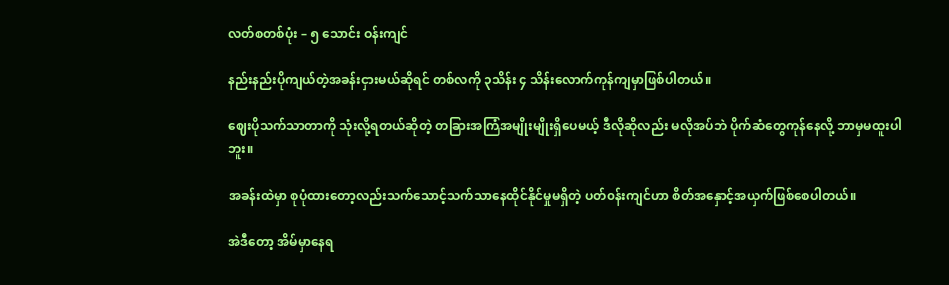လတ်စတစ်ပုံး – ၅ သောင်း ဝန်းကျင်

နည်းနည်းပိုကျယ်တဲ့အခန်းငှားမယ်ဆိုရင် တစ်လကို ၃သိန်း ၄ သိန်းလောက်ကုန်ကျမှာဖြစ်ပါတယ်။

ဈေးပိုသက်သာတာကို သုံးလို့ရတယ်ဆိုတဲ့ တခြားအကြံအမျိုးမျိုးရှိပေမယ့် ဒီလိုဆိုလည်း မလိုအပ်ဘဲ ပိုက်ဆံတွေကုန်နေလို့ ဘာမှမထူးပါဘူး။

အခန်းထဲမှာ စုပုံထားတော့လည်းသက်သောင့်သက်သာနေထိုင်နိုင်မှုမရှိတဲ့ ပတ်၀န်းကျင်ဟာ စိတ်အနှောင့်အယှက်ဖြစ်စေပါတယ်။

အဲဒီတော့ အိမ်မှာနေရ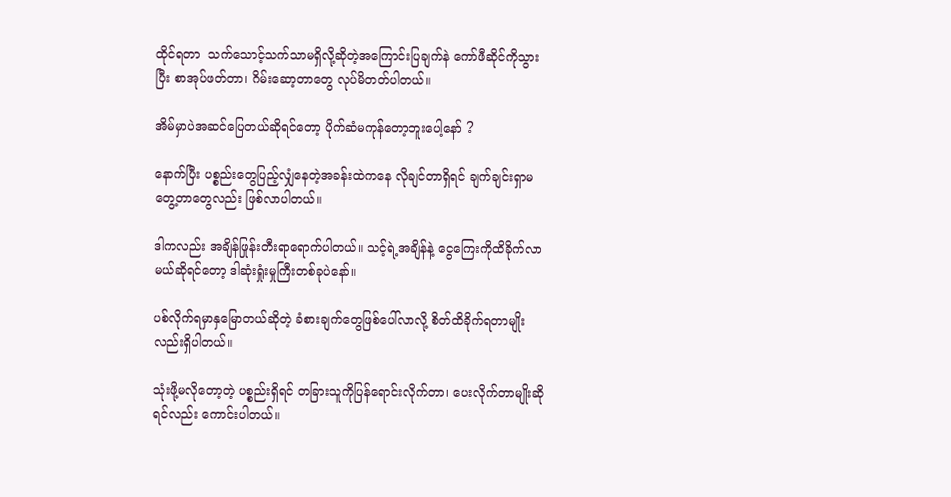ထိုင်ရတာ  သက်သောင့်သက်သာမရှိလို့ဆိုတဲ့အကြောင်းပြချက်နဲ ကော်ဖီဆိုင်ကိုသွားပြီး စာအုပ်ဖတ်တာ၊ ဂိမ်းဆော့တာတွေ လုပ်မိတတ်ပါတယ်။

အိမ်မှာပဲအဆင်ပြေတယ်ဆိုရင်တော့ ပိုက်ဆံမကုန်တော့ဘူးပေါ့နော် ?

နောက်ပြီး ပစ္စည်းတွေပြည့်လျှံနေတဲ့အခန်းထဲကနေ လိုချင်တာရှိရင် ချက်ချင်းရှာမတွေ့တာတွေလည်း ဖြစ်လာပါတယ်။

ဒါကလည်း အချိန်ဖြုန်းတီးရာရောက်ပါတယ်။ သင့်ရဲ့အချိန်နဲ့ ငွေကြေးကိုထိခိုက်လာမယ်ဆိုရင်တော့ ဒါဆုံးရှုံးမှုကြီးတစ်ခုပဲနော်။

ပစ်လိုက်ရမှာနှမြောတယ်ဆိုတဲ့ ခံစားချက်တွေဖြစ်ပေါ်လာလို့ စိတ်ထိခိုက်ရတာမျိုးလည်းရှိပါတယ်။

သုံးဖို့မလိုတော့တဲ့ ပစ္စည်းရှိရင် တခြားသူကိုပြန်ရောင်းလိုက်တာ၊ ပေးလိုက်တာမျိုးဆိုရင်လည်း ကောင်းပါတယ်။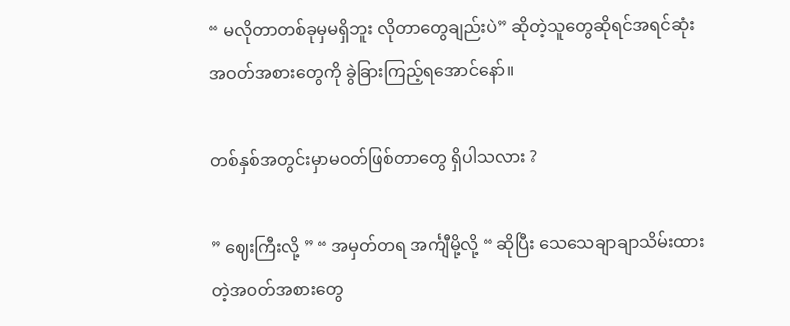“ မလိုတာတစ်ခုမှမရှိဘူး လိုတာတွေချည်းပဲ” ဆိုတဲ့သူတွေဆိုရင်အရင်ဆုံးအဝတ်အစားတွေကို ခွဲခြားကြည့်ရအောင်နော်။

တစ်နှစ်အတွင်းမှာမဝတ်ဖြစ်တာတွေ ရှိပါသလား ?

” ဈေးကြီးလို့ ” “ အမှတ်တရ အင်္ကျီမို့လို့ “ ဆိုပြီး သေသေချာချာသိမ်းထားတဲ့အ၀တ်အစားတွေ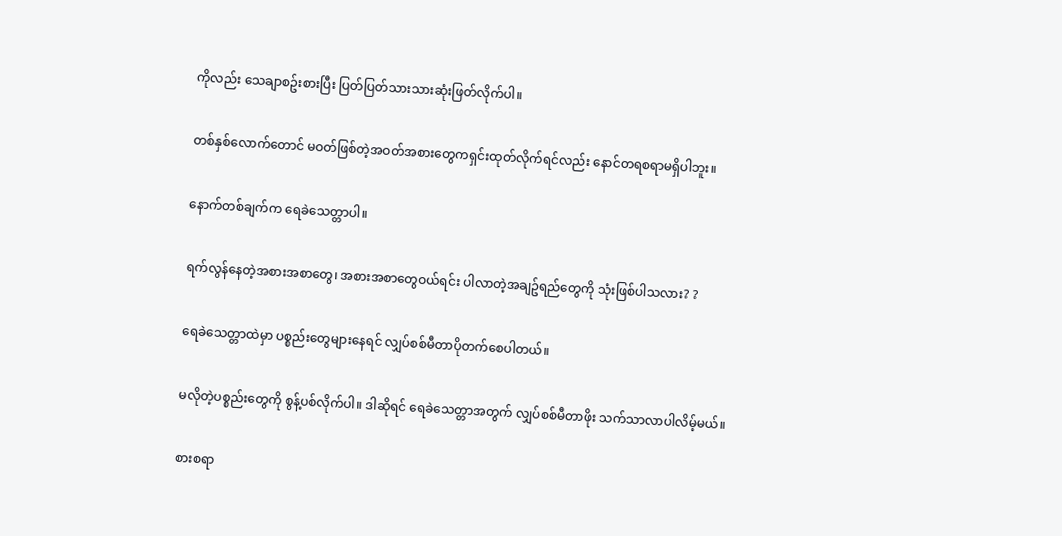ကိုလည်း သေချာစဥ်းစားပြီး ပြတ်ပြတ်သားသားဆုံးဖြတ်လိုက်ပါ။

တစ်နှစ်လောက်တောင် မဝတ်ဖြစ်တဲ့အဝတ်အစားတွေကရှင်းထုတ်လိုက်ရင်လည်း နောင်တရစရာမရှိပါဘူး။

နောက်တစ်ချက်က ရေခဲသေတ္တာပါ။

ရက်လွန်နေတဲ့အစားအစာတွေ၊ အစားအစာတွေဝယ်ရင်း ပါလာတဲ့အချဥ်ရည်တွေကို သုံးဖြစ်ပါသလား? ?

ရေခဲသေတ္တာထဲမှာ ပစ္စည်းတွေများနေရင် လျှပ်စစ်မီတာပိုတက်စေပါတယ်။

မလိုတဲ့ပစ္စည်းတွေကို စွန့်ပစ်လိုက်ပါ။ ဒါဆိုရင် ရေခဲသေတ္တာအတွက် လျှပ်စစ်မီတာဖိုး သက်သာလာပါလိမ့်မယ်။

စားစရာ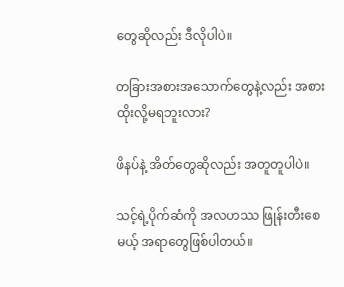တွေဆိုလည်း ဒီလိုပါပဲ။

တခြားအစားအသောက်တွေနဲ့လည်း အစားထိုးလို့မရဘူးလား?

ဖိနပ်နဲ့ အိတ်တွေဆိုလည်း အတူတူပါပဲ။

သင့်ရဲ့ပိုက်ဆံကို အလဟဿ ဖြုန်းတီးစေမယ့် အရာတွေဖြစ်ပါတယ်။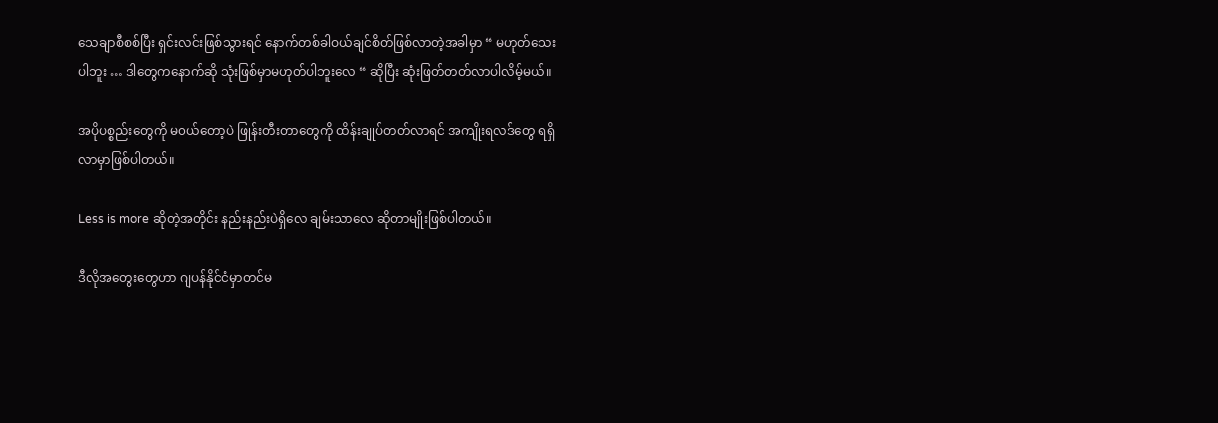သေချာစီစစ်ပြီး ရှင်းလင်းဖြစ်သွားရင် နောက်တစ်ခါဝယ်ချင်စိတ်ဖြစ်လာတဲ့အခါမှာ “ မဟုတ်သေးပါဘူး … ဒါတွေကနောက်ဆို သုံးဖြစ်မှာမဟုတ်ပါဘူးလေ “ ဆိုပြီး ဆုံးဖြတ်တတ်လာပါလိမ့်မယ်။

အပိုပစ္စည်းတွေကို မ၀ယ်တော့ပဲ ဖြုန်းတီးတာတွေကို ထိန်းချုပ်တတ်လာရင် အကျိုးရလဒ်တွေ ရရှိလာမှာဖြစ်ပါတယ်။

Less is more ဆိုတဲ့အတိုင်း နည်းနည်းပဲရှိလေ ချမ်းသာလေ ဆိုတာမျိုးဖြစ်ပါတယ်။

ဒီလိုအတွေးတွေဟာ ဂျပန်နိုင်ငံမှာတင်မ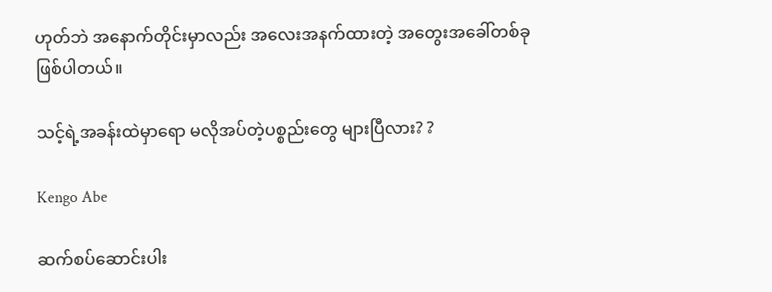ဟုတ်ဘဲ အနောက်တိုင်းမှာလည်း အလေးအနက်ထားတဲ့ အတွေးအခေါ်တစ်ခုဖြစ်ပါတယ်။

သင့်ရဲ့အခန်းထဲမှာရော မလိုအပ်တဲ့ပစ္စည်းတွေ များပြီလား? ?

Kengo Abe

ဆက်စပ်ဆောင်းပါး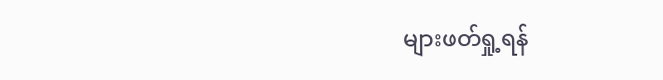များဖတ်ရှု့ရန်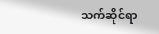သက်ဆိုင်ရာ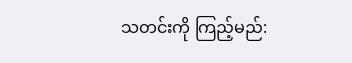သတင်းကို ကြည့်မည်: